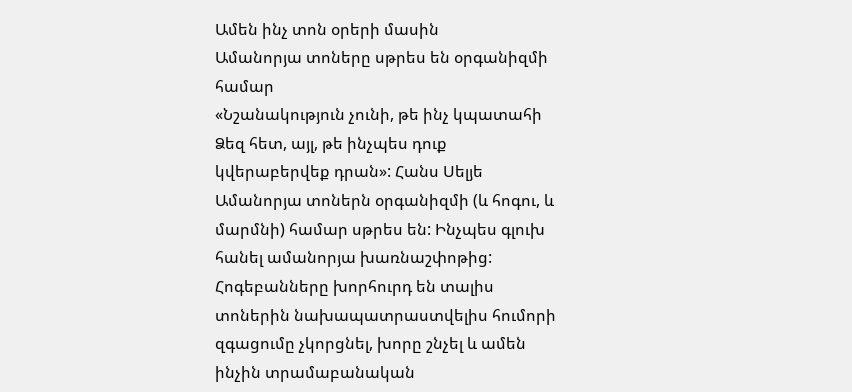Ամեն ինչ տոն օրերի մասին
Ամանորյա տոները սթրես են օրգանիզմի համար
«Նշանակություն չունի, թե ինչ կպատահի Ձեզ հետ, այլ, թե ինչպես դուք կվերաբերվեք դրան»: Հանս Սելյե
Ամանորյա տոներն օրգանիզմի (և հոգու, և մարմնի) համար սթրես են: Ինչպես գլուխ հանել ամանորյա խառնաշփոթից: Հոգեբանները խորհուրդ են տալիս տոներին նախապատրաստվելիս հումորի զգացումը չկորցնել, խորը շնչել և ամեն ինչին տրամաբանական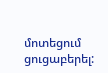մոտեցում ցուցաբերել: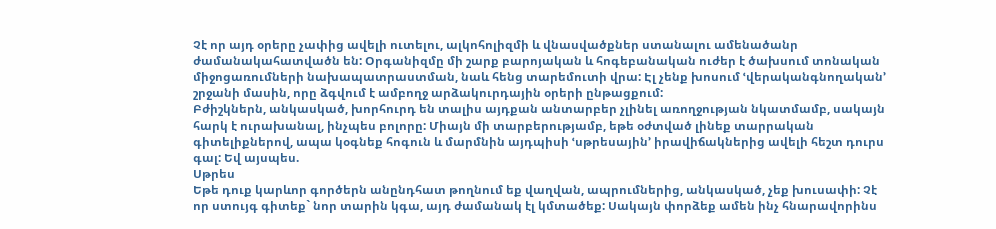Չէ որ այդ օրերը չափից ավելի ուտելու, ալկոհոլիզմի և վնասվածքներ ստանալու ամենածանր ժամանակահատվածն են: Օրգանիզմը մի շարք բարոյական և հոգեբանական ուժեր է ծախսում տոնական միջոցառումների նախապատրաստման, նաև հենց տարեմուտի վրա: Էլ չենք խոսում ՙվերականգնողական՚ շրջանի մասին, որը ձգվում է ամբողջ արձակուրդային օրերի ընթացքում:
Բժիշկներն, անկասկած, խորհուրդ են տալիս այդքան անտարբեր չլինել առողջության նկատմամբ, սակայն հարկ է ուրախանալ, ինչպես բոլորը: Միայն մի տարբերությամբ, եթե օժտված լինեք տարրական գիտելիքներով, ապա կօգնեք հոգուն և մարմնին այդպիսի ՙսթրեսային՚ իրավիճակներից ավելի հեշտ դուրս գալ: Եվ այսպես.
Սթրես
Եթե դուք կարևոր գործերն անընդհատ թողնում եք վաղվան, ապրումներից, անկասկած, չեք խուսափի: Չէ որ ստույգ գիտեք` նոր տարին կգա, այդ ժամանակ էլ կմտածեք: Սակայն փորձեք ամեն ինչ հնարավորինս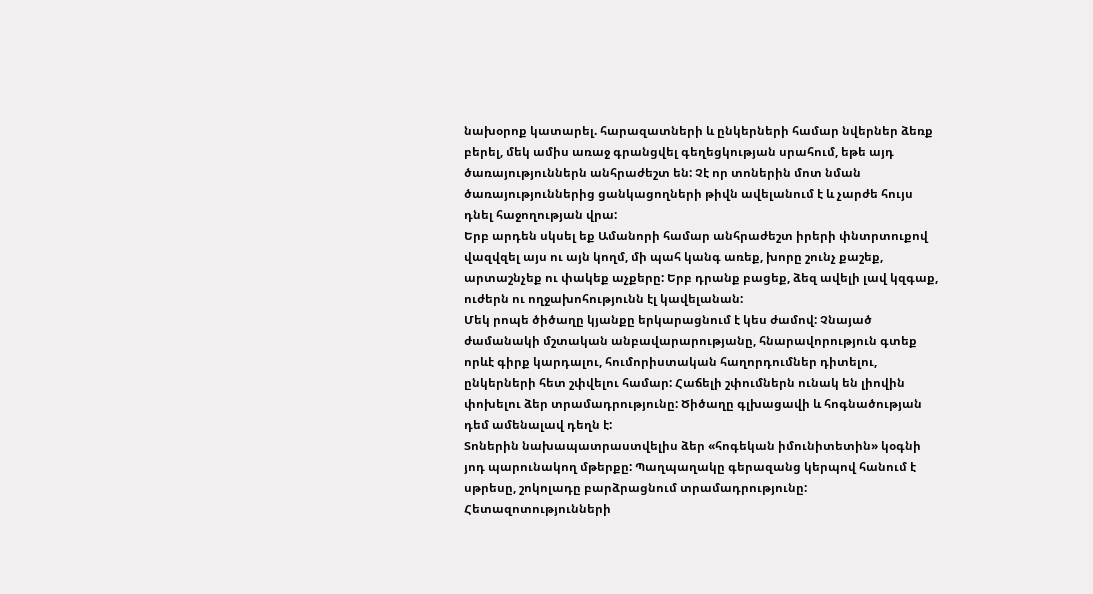նախօրոք կատարել. հարազատների և ընկերների համար նվերներ ձեռք բերել, մեկ ամիս առաջ գրանցվել գեղեցկության սրահում, եթե այդ ծառայություններն անհրաժեշտ են: Չէ որ տոներին մոտ նման ծառայություններից ցանկացողների թիվն ավելանում է և չարժե հույս դնել հաջողության վրա:
Երբ արդեն սկսել եք Ամանորի համար անհրաժեշտ իրերի փնտրտուքով վազվզել այս ու այն կողմ, մի պահ կանգ առեք, խորը շունչ քաշեք, արտաշնչեք ու փակեք աչքերը: Երբ դրանք բացեք, ձեզ ավելի լավ կզգաք, ուժերն ու ողջախոհությունն էլ կավելանան:
Մեկ րոպե ծիծաղը կյանքը երկարացնում է կես ժամով: Չնայած ժամանակի մշտական անբավարարությանը, հնարավորություն գտեք որևէ գիրք կարդալու, հումորիստական հաղորդումներ դիտելու, ընկերների հետ շփվելու համար: Հաճելի շփումներն ունակ են լիովին փոխելու ձեր տրամադրությունը: Ծիծաղը գլխացավի և հոգնածության դեմ ամենալավ դեղն է:
Տոներին նախապատրաստվելիս ձեր «հոգեկան իմունիտետին» կօգնի յոդ պարունակող մթերքը: Պաղպաղակը գերազանց կերպով հանում է սթրեսը, շոկոլադը բարձրացնում տրամադրությունը: Հետազոտությունների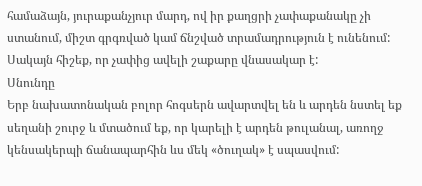համաձայն, յուրաքանչյուր մարդ, ով իր քաղցրի չափաքանակը չի ստանում, միշտ գրգռված կամ ճնշված տրամադրություն է ունենում: Սակայն հիշեք, որ չափից ավելի շաքարը վնասակար է:
Սնունդը
Երբ նախատոնական բոլոր հոգսերն ավարտվել են և արդեն նստել եք սեղանի շուրջ և մտածում եք, որ կարելի է արդեն թուլանալ, առողջ կենսակերպի ճանապարհին ևս մեկ «ծուղակ» է սպասվում: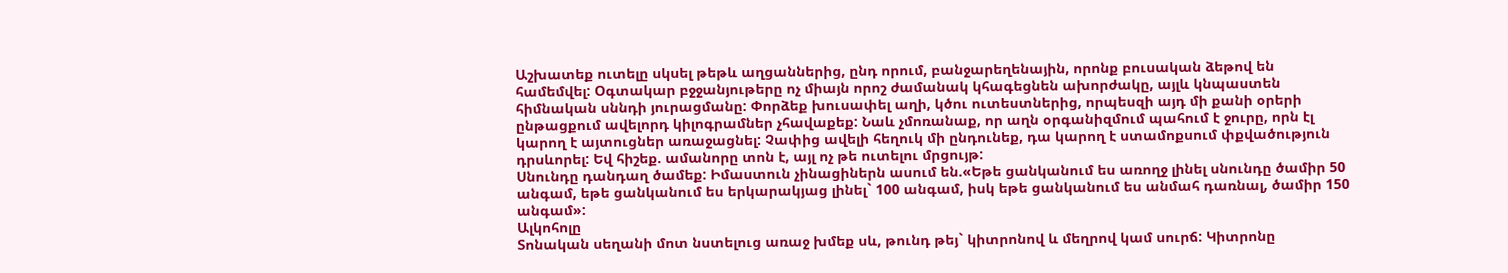Աշխատեք ուտելը սկսել թեթև աղցաններից, ընդ որում, բանջարեղենային, որոնք բուսական ձեթով են համեմվել: Օգտակար բջջանյութերը ոչ միայն որոշ ժամանակ կհագեցնեն ախորժակը, այլև կնպաստեն հիմնական սննդի յուրացմանը: Փորձեք խուսափել աղի, կծու ուտեստներից, որպեսզի այդ մի քանի օրերի ընթացքում ավելորդ կիլոգրամներ չհավաքեք: Նաև չմոռանաք, որ աղն օրգանիզմում պահում է ջուրը, որն էլ կարող է այտուցներ առաջացնել: Չափից ավելի հեղուկ մի ընդունեք, դա կարող է ստամոքսում փքվածություն դրսևորել: Եվ հիշեք. ամանորը տոն է, այլ ոչ թե ուտելու մրցույթ:
Սնունդը դանդաղ ծամեք: Իմաստուն չինացիներն ասում են.«Եթե ցանկանում ես առողջ լինել սնունդը ծամիր 50 անգամ, եթե ցանկանում ես երկարակյաց լինել` 100 անգամ, իսկ եթե ցանկանում ես անմահ դառնալ, ծամիր 150 անգամ»:
Ալկոհոլը
Տոնական սեղանի մոտ նստելուց առաջ խմեք սև, թունդ թեյ` կիտրոնով և մեղրով կամ սուրճ: Կիտրոնը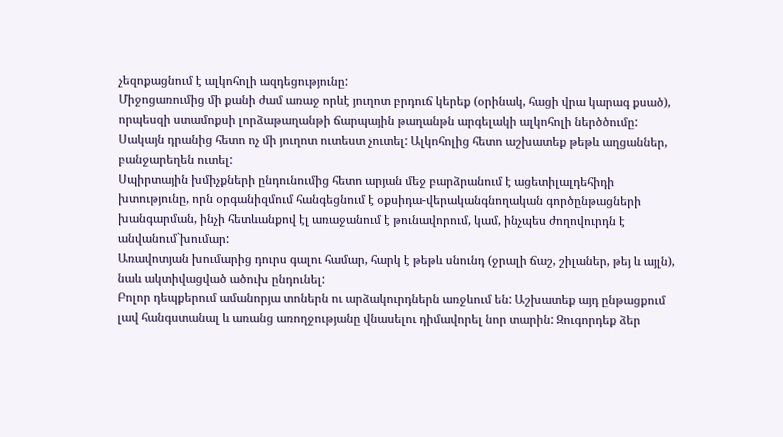չեզոքացնում է ալկոհոլի ազդեցությունը:
Միջոցառումից մի քանի ժամ առաջ որևէ յուղոտ բրդուճ կերեք (օրինակ, հացի վրա կարագ քսած), որպեսզի ստամոքսի լորձաթաղանթի ճարպային թաղանթն արգելակի ալկոհոլի ներծծումը: Սակայն դրանից հետո ոչ մի յուղոտ ուտեստ չուտել: Ալկոհոլից հետո աշխատեք թեթև աղցաններ, բանջարեղեն ուտել:
Սպիրտային խմիչքների ընդունումից հետո արյան մեջ բարձրանում է ացետիլալդեհիդի խտությունը, որն օրգանիզմում հանգեցնում է օքսիդա-վերականգնողական գործընթացների խանգարման, ինչի հետևանքով էլ առաջանում է թունավորում, կամ, ինչպես ժողովուրդն է անվանում`խումար:
Առավոտյան խումարից դուրս գալու համար, հարկ է թեթև սնունդ (ջրալի ճաշ, շիլաներ, թեյ և այլն), նաև ակտիվացված ածուխ ընդունել:
Բոլոր դեպքերում ամանորյա տոներն ու արձակուրդներն առջևում են: Աշխատեք այդ ընթացքում լավ հանգստանալ և առանց առողջությանը վնասելու դիմավորել նոր տարին: Զուգորդեք ձեր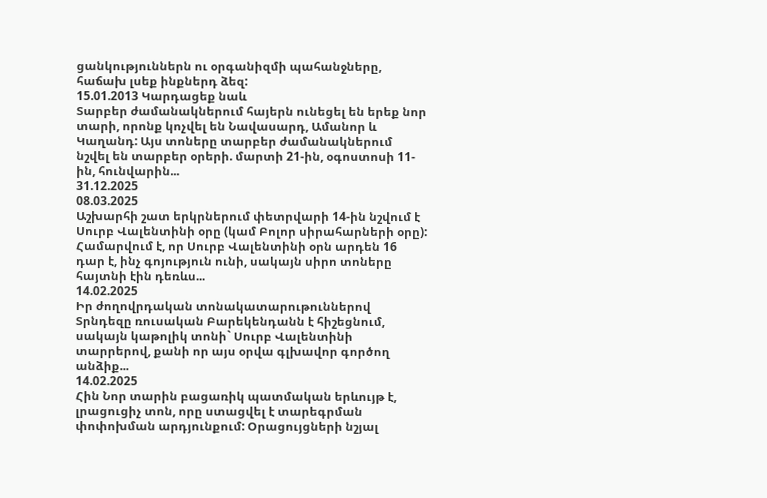ցանկություններն ու օրգանիզմի պահանջները, հաճախ լսեք ինքներդ ձեզ:
15.01.2013 Կարդացեք նաև
Տարբեր ժամանակներում հայերն ունեցել են երեք նոր տարի, որոնք կոչվել են Նավասարդ, Ամանոր և Կաղանդ: Այս տոները տարբեր ժամանակներում նշվել են տարբեր օրերի. մարտի 21-ին, օգոստոսի 11-ին, հունվարին...
31.12.2025
08.03.2025
Աշխարհի շատ երկրներում փետրվարի 14-ին նշվում է Սուրբ Վալենտինի օրը (կամ Բոլոր սիրահարների օրը): Համարվում է, որ Սուրբ Վալենտինի օրն արդեն 16 դար է, ինչ գոյություն ունի, սակայն սիրո տոները հայտնի էին դեռևս...
14.02.2025
Իր ժողովրդական տոնակատարութուններով Տրնդեզը ռուսական Բարեկենդանն է հիշեցնում, սակայն կաթոլիկ տոնի` Սուրբ Վալենտինի տարրերով, քանի որ այս օրվա գլխավոր գործող անձիք...
14.02.2025
Հին Նոր տարին բացառիկ պատմական երևույթ է, լրացուցիչ տոն, որը ստացվել է տարեգրման փոփոխման արդյունքում: Օրացույցների նշյալ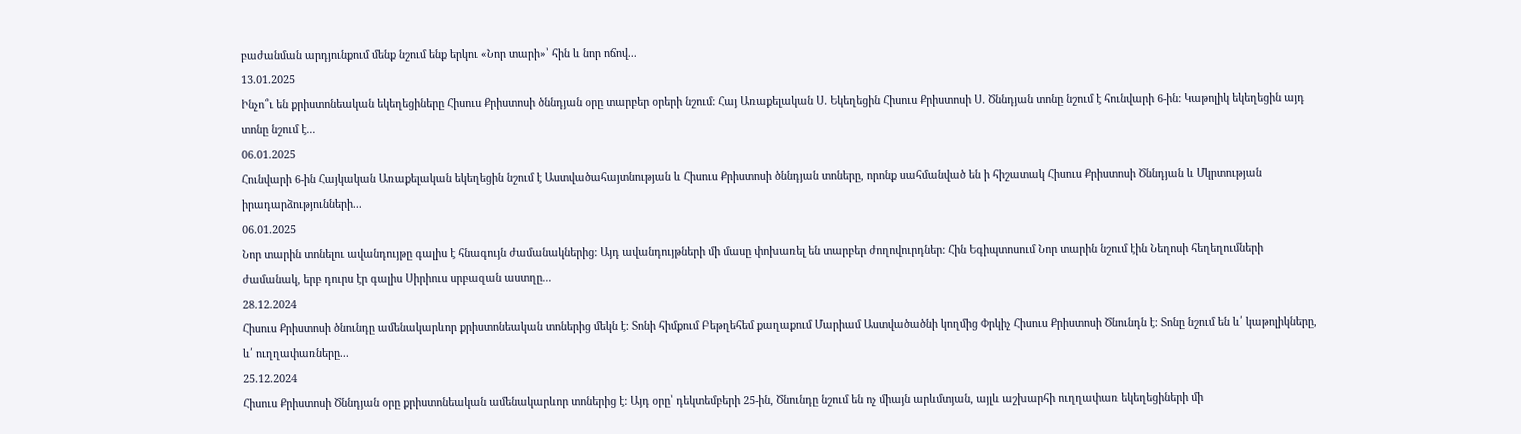բաժանման արդյունքում մենք նշում ենք երկու «Նոր տարի»՝ հին և նոր ոճով...
13.01.2025
Ինչո՞ւ են քրիստոնեական եկեղեցիները Հիսուս Քրիստոսի ծննդյան օրը տարբեր օրերի նշում: Հայ Առաքելական Ս. Եկեղեցին Հիսուս Քրիստոսի Ս. Ծննդյան տոնը նշում է հունվարի 6-ին: Կաթոլիկ եկեղեցին այդ տոնը նշում է...
06.01.2025
Հունվարի 6-ին Հայկական Առաքելական եկեղեցին նշում է Աստվածահայտնության և Հիսուս Քրիստոսի ծննդյան տոները, որոնք սահմանված են ի հիշատակ Հիսուս Քրիստոսի Ծննդյան և Մկրտության իրադարձությունների...
06.01.2025
Նոր տարին տոնելու ավանդույթը գալիս է հնագույն ժամանակներից: Այդ ավանդույթների մի մասը փոխառել են տարբեր ժողովուրդներ: Հին Եգիպտոսում Նոր տարին նշում էին Նեղոսի հեղեղումների ժամանակ, երբ դուրս էր գալիս Սիրիուս սրբազան աստղը...
28.12.2024
Հիսուս Քրիստոսի ծնունդը ամենակարևոր քրիստոնեական տոներից մեկն է: Տոնի հիմքում Բեթղեհեմ քաղաքում Մարիամ Աստվածածնի կողմից Փրկիչ Հիսուս Քրիստոսի Ծնունդն է: Տոնը նշում են և՛ կաթոլիկները, և՛ ուղղափառները...
25.12.2024
Հիսուս Քրիստոսի Ծննդյան օրը քրիստոնեական ամենակարևոր տոներից է: Այդ օրը՝ դեկտեմբերի 25-ին, Ծնունդը նշում են ոչ միայն արևմտյան, այլև աշխարհի ուղղափառ եկեղեցիների մի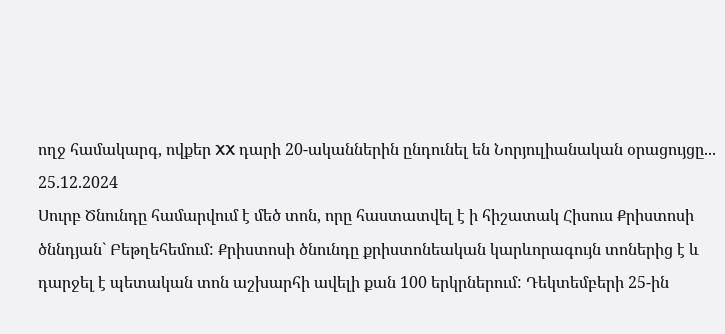ողջ համակարգ, ովքեր XX դարի 20-ականներին ընդունել են Նորյուլիանական օրացույցը...
25.12.2024
Սուրբ Ծնունդը համարվում է մեծ տոն, որը հաստատվել է ի հիշատակ Հիսուս Քրիստոսի ծննդյան` Բեթղեհեմում: Քրիստոսի ծնունդը քրիստոնեական կարևորագույն տոներից է և դարջել է պետական տոն աշխարհի ավելի քան 100 երկրներում: Դեկտեմբերի 25-ին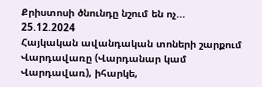Քրիստոսի ծնունդը նշում են ոչ...
25.12.2024
Հայկական ավանդական տոների շարքում Վարդավառը (Վարդանար կամ Վարդավառ), իհարկե,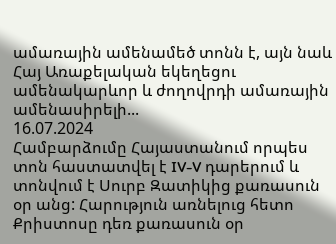ամառային ամենամեծ տոնն է, այն նաև Հայ Առաքելական եկեղեցու ամենակարևոր և ժողովրդի ամառային ամենասիրելի...
16.07.2024
Համբարձումը Հայաստանում որպես տոն հաստատվել է IV-V դարերում և տոնվում է Սուրբ Զատիկից քառասուն օր անց: Հարություն առնելուց հետո Քրիստոսը դեռ քառասուն օր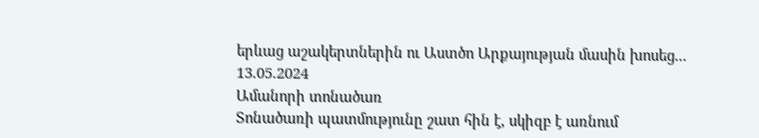երևաց աշակերտներին ու Աստծո Արքայության մասին խոսեց...
13.05.2024
Ամանորի տոնածառ
Տոնածառի պատմությունը շատ հին է, սկիզբ է առնում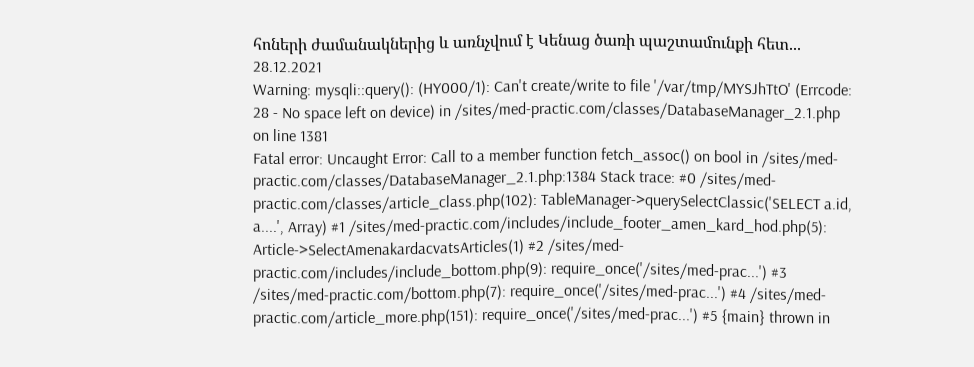հոների ժամանակներից և առնչվում է Կենաց ծառի պաշտամունքի հետ...
28.12.2021
Warning: mysqli::query(): (HY000/1): Can't create/write to file '/var/tmp/MYSJhTtO' (Errcode: 28 - No space left on device) in /sites/med-practic.com/classes/DatabaseManager_2.1.php on line 1381
Fatal error: Uncaught Error: Call to a member function fetch_assoc() on bool in /sites/med-practic.com/classes/DatabaseManager_2.1.php:1384 Stack trace: #0 /sites/med-practic.com/classes/article_class.php(102): TableManager->querySelectClassic('SELECT a.id, a....', Array) #1 /sites/med-practic.com/includes/include_footer_amen_kard_hod.php(5): Article->SelectAmenakardacvatsArticles(1) #2 /sites/med-practic.com/includes/include_bottom.php(9): require_once('/sites/med-prac...') #3 /sites/med-practic.com/bottom.php(7): require_once('/sites/med-prac...') #4 /sites/med-practic.com/article_more.php(151): require_once('/sites/med-prac...') #5 {main} thrown in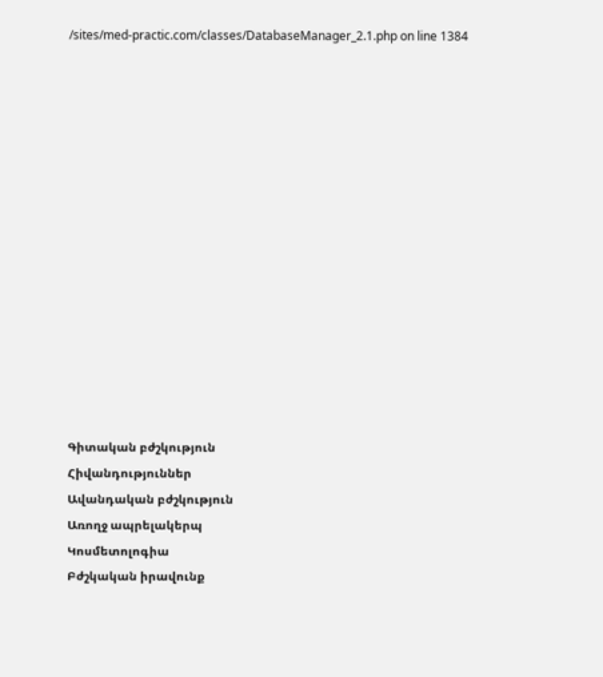/sites/med-practic.com/classes/DatabaseManager_2.1.php on line 1384















Գիտական բժշկություն
Հիվանդություններ
Ավանդական բժշկություն
Առողջ ապրելակերպ
Կոսմետոլոգիա
Բժշկական իրավունք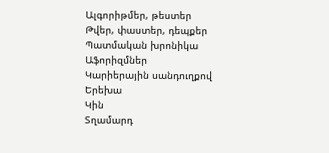Ալգորիթմեր, թեստեր
Թվեր, փաստեր, դեպքեր
Պատմական խրոնիկա
Աֆորիզմներ
Կարիերային սանդուղքով
Երեխա
Կին
Տղամարդ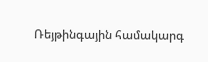Ռեյթինգային համակարգ